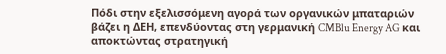Πόδι στην εξελισσόμενη αγορά των οργανικών μπαταριών βάζει η ΔΕΗ, επενδύοντας στη γερμανική CMBlu Energy AG και αποκτώντας στρατηγική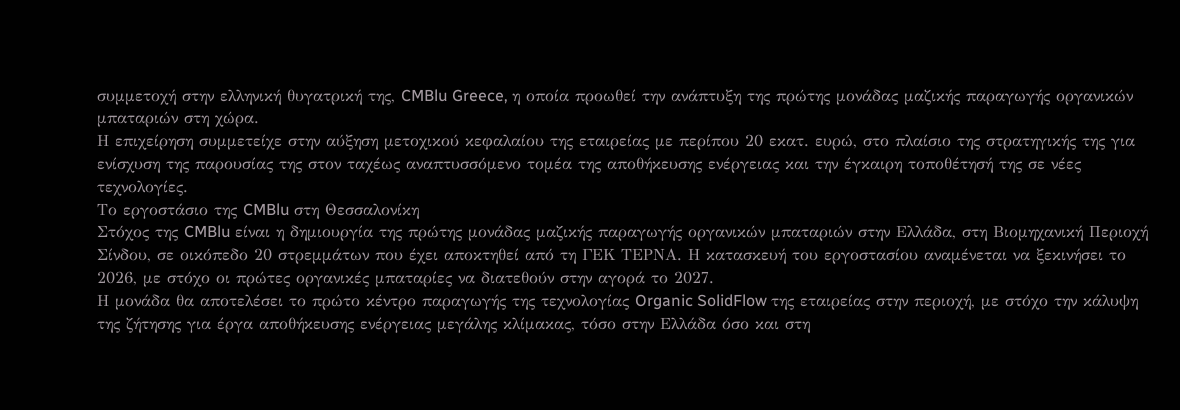συμμετοχή στην ελληνική θυγατρική της, CMBlu Greece, η οποία προωθεί την ανάπτυξη της πρώτης μονάδας μαζικής παραγωγής οργανικών μπαταριών στη χώρα.
Η επιχείρηση συμμετείχε στην αύξηση μετοχικού κεφαλαίου της εταιρείας με περίπου 20 εκατ. ευρώ, στο πλαίσιο της στρατηγικής της για ενίσχυση της παρουσίας της στον ταχέως αναπτυσσόμενο τομέα της αποθήκευσης ενέργειας και την έγκαιρη τοποθέτησή της σε νέες τεχνολογίες.
Το εργοστάσιο της CMBlu στη Θεσσαλονίκη
Στόχος της CMBlu είναι η δημιουργία της πρώτης μονάδας μαζικής παραγωγής οργανικών μπαταριών στην Ελλάδα, στη Βιομηχανική Περιοχή Σίνδου, σε οικόπεδο 20 στρεμμάτων που έχει αποκτηθεί από τη ΓΕΚ ΤΕΡΝΑ. Η κατασκευή του εργοστασίου αναμένεται να ξεκινήσει το 2026, με στόχο οι πρώτες οργανικές μπαταρίες να διατεθούν στην αγορά το 2027.
Η μονάδα θα αποτελέσει το πρώτο κέντρο παραγωγής της τεχνολογίας Organic SolidFlow της εταιρείας στην περιοχή, με στόχο την κάλυψη της ζήτησης για έργα αποθήκευσης ενέργειας μεγάλης κλίμακας, τόσο στην Ελλάδα όσο και στη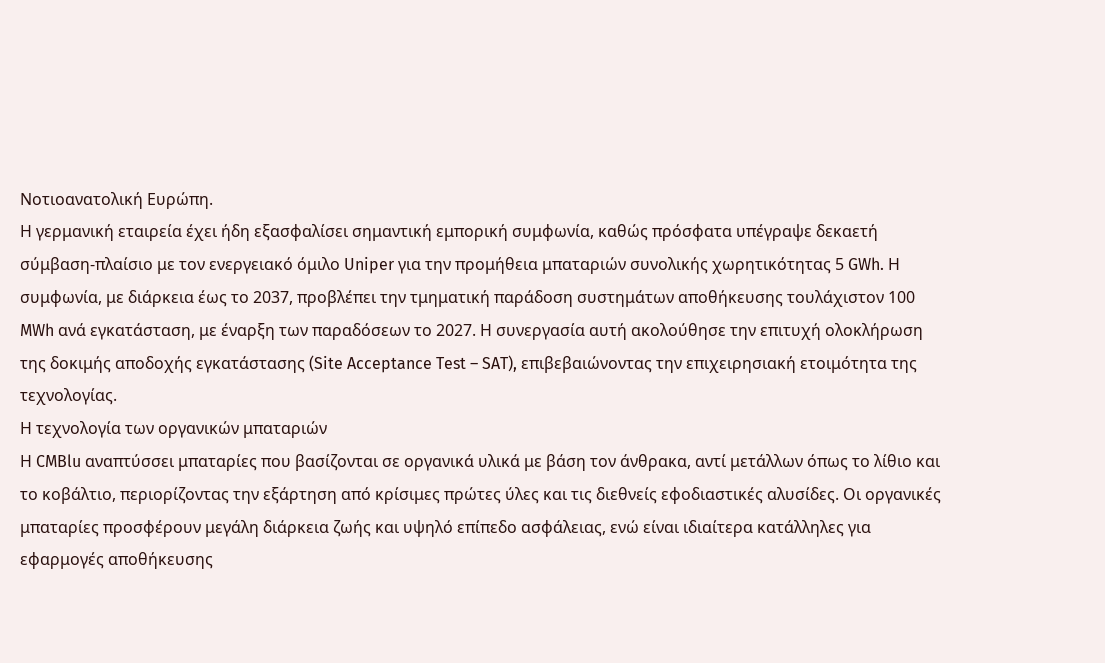Νοτιοανατολική Ευρώπη.
Η γερμανική εταιρεία έχει ήδη εξασφαλίσει σημαντική εμπορική συμφωνία, καθώς πρόσφατα υπέγραψε δεκαετή σύμβαση-πλαίσιο με τον ενεργειακό όμιλο Uniper για την προμήθεια μπαταριών συνολικής χωρητικότητας 5 GWh. Η συμφωνία, με διάρκεια έως το 2037, προβλέπει την τμηματική παράδοση συστημάτων αποθήκευσης τουλάχιστον 100 MWh ανά εγκατάσταση, με έναρξη των παραδόσεων το 2027. Η συνεργασία αυτή ακολούθησε την επιτυχή ολοκλήρωση της δοκιμής αποδοχής εγκατάστασης (Site Acceptance Test – SAT), επιβεβαιώνοντας την επιχειρησιακή ετοιμότητα της τεχνολογίας.
Η τεχνολογία των οργανικών μπαταριών
Η CMBlu αναπτύσσει μπαταρίες που βασίζονται σε οργανικά υλικά με βάση τον άνθρακα, αντί μετάλλων όπως το λίθιο και το κοβάλτιο, περιορίζοντας την εξάρτηση από κρίσιμες πρώτες ύλες και τις διεθνείς εφοδιαστικές αλυσίδες. Οι οργανικές μπαταρίες προσφέρουν μεγάλη διάρκεια ζωής και υψηλό επίπεδο ασφάλειας, ενώ είναι ιδιαίτερα κατάλληλες για εφαρμογές αποθήκευσης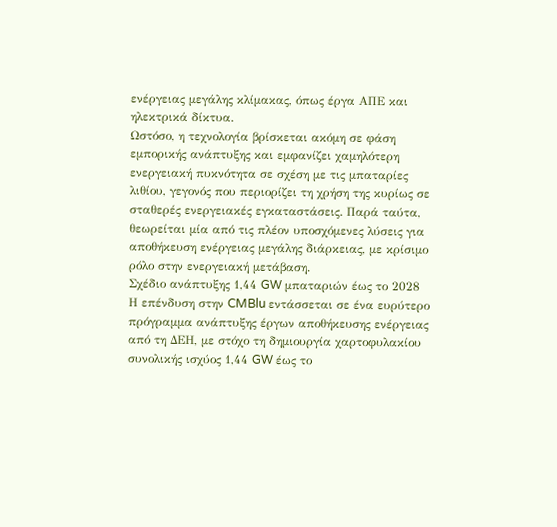ενέργειας μεγάλης κλίμακας, όπως έργα ΑΠΕ και ηλεκτρικά δίκτυα.
Ωστόσο, η τεχνολογία βρίσκεται ακόμη σε φάση εμπορικής ανάπτυξης και εμφανίζει χαμηλότερη ενεργειακή πυκνότητα σε σχέση με τις μπαταρίες λιθίου, γεγονός που περιορίζει τη χρήση της κυρίως σε σταθερές ενεργειακές εγκαταστάσεις. Παρά ταύτα, θεωρείται μία από τις πλέον υποσχόμενες λύσεις για αποθήκευση ενέργειας μεγάλης διάρκειας, με κρίσιμο ρόλο στην ενεργειακή μετάβαση.
Σχέδιο ανάπτυξης 1,44 GW μπαταριών έως το 2028
Η επένδυση στην CMBlu εντάσσεται σε ένα ευρύτερο πρόγραμμα ανάπτυξης έργων αποθήκευσης ενέργειας από τη ΔΕΗ, με στόχο τη δημιουργία χαρτοφυλακίου συνολικής ισχύος 1,44 GW έως το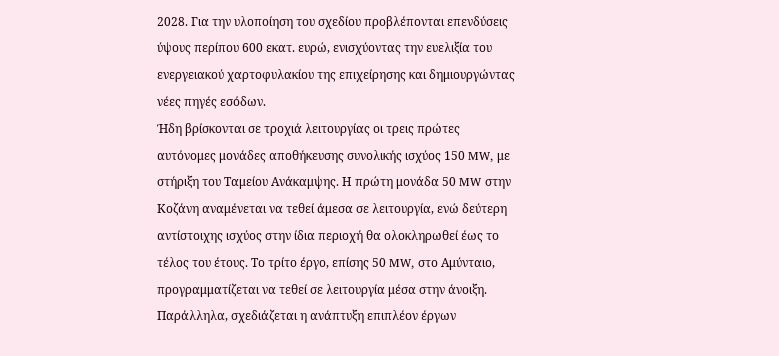2028. Για την υλοποίηση του σχεδίου προβλέπονται επενδύσεις ύψους περίπου 600 εκατ. ευρώ, ενισχύοντας την ευελιξία του ενεργειακού χαρτοφυλακίου της επιχείρησης και δημιουργώντας νέες πηγές εσόδων.
Ήδη βρίσκονται σε τροχιά λειτουργίας οι τρεις πρώτες αυτόνομες μονάδες αποθήκευσης συνολικής ισχύος 150 MW, με στήριξη του Ταμείου Ανάκαμψης. Η πρώτη μονάδα 50 MW στην Κοζάνη αναμένεται να τεθεί άμεσα σε λειτουργία, ενώ δεύτερη αντίστοιχης ισχύος στην ίδια περιοχή θα ολοκληρωθεί έως το τέλος του έτους. Το τρίτο έργο, επίσης 50 MW, στο Αμύνταιο, προγραμματίζεται να τεθεί σε λειτουργία μέσα στην άνοιξη. Παράλληλα, σχεδιάζεται η ανάπτυξη επιπλέον έργων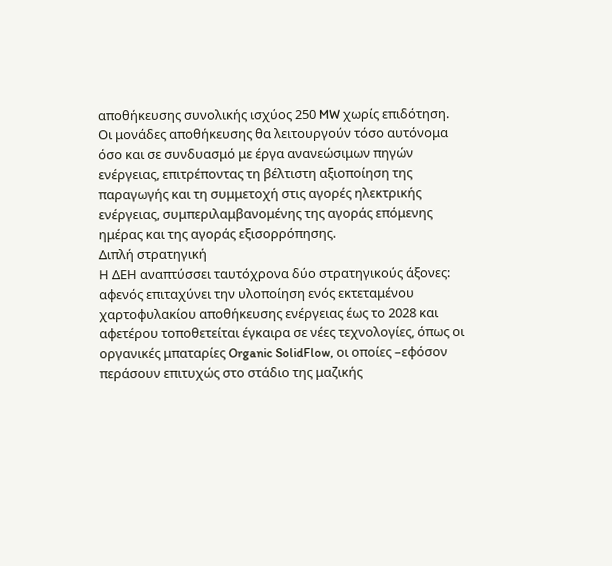αποθήκευσης συνολικής ισχύος 250 MW χωρίς επιδότηση.
Οι μονάδες αποθήκευσης θα λειτουργούν τόσο αυτόνομα όσο και σε συνδυασμό με έργα ανανεώσιμων πηγών ενέργειας, επιτρέποντας τη βέλτιστη αξιοποίηση της παραγωγής και τη συμμετοχή στις αγορές ηλεκτρικής ενέργειας, συμπεριλαμβανομένης της αγοράς επόμενης ημέρας και της αγοράς εξισορρόπησης.
Διπλή στρατηγική
Η ΔΕΗ αναπτύσσει ταυτόχρονα δύο στρατηγικούς άξονες: αφενός επιταχύνει την υλοποίηση ενός εκτεταμένου χαρτοφυλακίου αποθήκευσης ενέργειας έως το 2028 και αφετέρου τοποθετείται έγκαιρα σε νέες τεχνολογίες, όπως οι οργανικές μπαταρίες Organic SolidFlow, οι οποίες –εφόσον περάσουν επιτυχώς στο στάδιο της μαζικής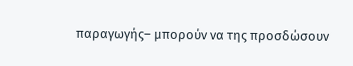παραγωγής– μπορούν να της προσδώσουν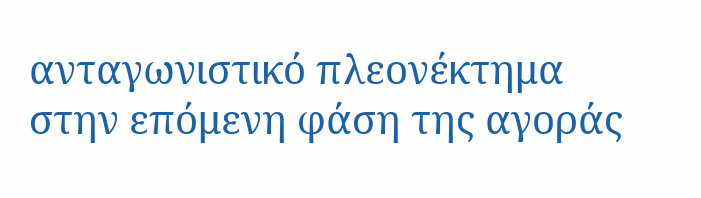ανταγωνιστικό πλεονέκτημα στην επόμενη φάση της αγοράς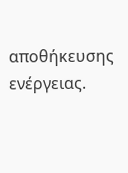αποθήκευσης ενέργειας.